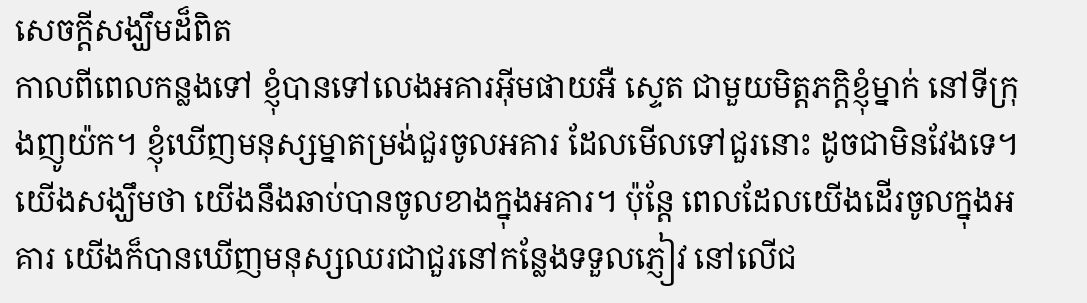សេចក្តីសង្ឃឹមដ៏ពិត
កាលពីពេលកន្លងទៅ ខ្ញុំបានទៅលេងអគារអ៊ីមផាយអឺ ស្ទេត ជាមួយមិត្តភក្តិខ្ញុំម្នាក់ នៅទីក្រុងញូយ៉ក។ ខ្ញុំឃើញមនុស្សម្នាតម្រង់ជួរចូលអគារ ដែលមើលទៅជួរនោះ ដូចជាមិនវែងទេ។ យើងសង្ឃឹមថា យើងនឹងឆាប់បានចូលខាងក្នុងអគារ។ ប៉ុន្តែ ពេលដែលយើងដើរចូលក្នុងអគារ យើងក៏បានឃើញមនុស្សឈរជាជួរនៅកន្លែងទទួលភ្ញៀវ នៅលើជ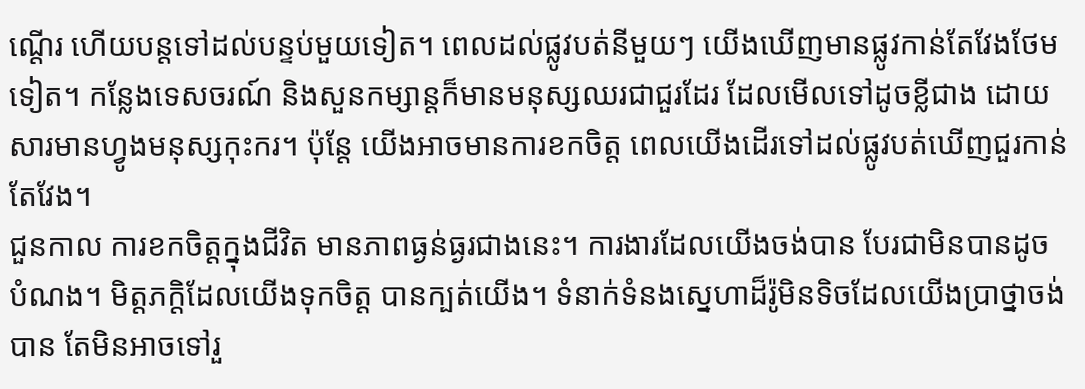ណ្តើរ ហើយបន្តទៅដល់បន្ទប់មួយទៀត។ ពេលដល់ផ្លូវបត់នីមួយៗ យើងឃើញមានផ្លូវកាន់តែវែងថែមទៀត។ កន្លែងទេសចរណ៍ និងសួនកម្សាន្តក៏មានមនុស្សឈរជាជួរដែរ ដែលមើលទៅដូចខ្លីជាង ដោយសារមានហ្វូងមនុស្សកុះករ។ ប៉ុន្តែ យើងអាចមានការខកចិត្ត ពេលយើងដើរទៅដល់ផ្លូវបត់ឃើញជួរកាន់តែវែង។
ជួនកាល ការខកចិត្តក្នុងជីវិត មានភាពធ្ងន់ធ្ងរជាងនេះ។ ការងារដែលយើងចង់បាន បែរជាមិនបានដូចបំណង។ មិត្តភក្តិដែលយើងទុកចិត្ត បានក្បត់យើង។ ទំនាក់ទំនងស្នេហាដ៏រ៉ូមិនទិចដែលយើងប្រាថ្នាចង់បាន តែមិនអាចទៅរួ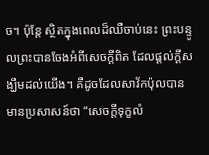ច។ ប៉ុន្តែ ស្ថិតក្នុងពេលដ៏ឈឺចាប់នេះ ព្រះបន្ទូលព្រះបានចែងអំពីសេចក្តីពិត ដែលផ្តល់ក្តីសង្ឃឹមដល់យើង។ គឺដូចដែលសាវ័កប៉ុលបានមានប្រសាសន៍ថា “សេចក្តីទុក្ខលំ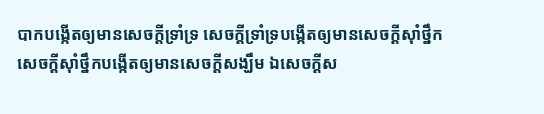បាកបង្កើតឲ្យមានសេចក្តីទ្រាំទ្រ សេចក្តីទ្រាំទ្របង្កើតឲ្យមានសេចក្តីស៊ាំថ្នឹក សេចក្តីស៊ាំថ្នឹកបង្កើតឲ្យមានសេចក្តីសង្ឃឹម ឯសេចក្តីស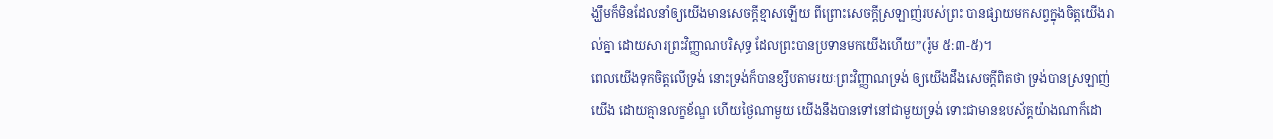ង្ឃឹមក៏មិនដែលនាំឲ្យយើងមានសេចក្តីខ្មាសឡើយ ពីព្រោះសេចក្តីស្រឡាញ់របស់ព្រះ បានផ្សាយមកសព្វក្នុងចិត្តយើងរាល់គ្នា ដោយសារព្រះវិញ្ញាណបរិសុទ្ធ ដែលព្រះបានប្រទានមកយើងហើយ”(រ៉ូម ៥:៣-៥)។
ពេលយើងទុកចិត្តលើទ្រង់ នោះទ្រង់ក៏បានខ្សឹបតាមរយៈព្រះវិញ្ញាណទ្រង់ ឲ្យយើងដឹងសេចក្តីពិតថា ទ្រង់បានស្រឡាញ់យើង ដោយគ្មានលក្ខខ័ណ្ឌ ហើយថ្ងៃណាមួយ យើងនឹងបានទៅនៅជាមួយទ្រង់ ទោះជាមានឧបស័គ្គយ៉ាងណាក៏ដោ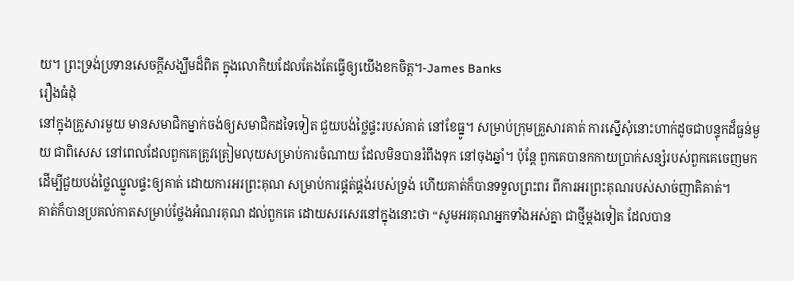យ។ ព្រះទ្រង់ប្រទានសេចក្តីសង្ឃឹមដ៏ពិត ក្នុងលោកិយដែលតែងតែធ្វើឲ្យយើងខកចិត្ត។-James Banks
រឿងធំដុំ
នៅក្នុងគ្រួសារមួយ មានសមាជិកម្នាក់ចង់ឲ្យសមាជិកដទៃទៀត ជួយបង់ថ្លៃផ្ទះរបស់គាត់ នៅខែធ្នូ។ សម្រាប់ក្រុមគ្រួសារគាត់ ការស្នើសុំនោះហាក់ដូចជាបន្ទុកដ៏ធ្ងន់មួយ ជាពិសេស នៅពេលដែលពួកគេត្រូវត្រៀមលុយសម្រាប់ការចំណាយ ដែលមិនបានរំពឹងទុក នៅចុងឆ្នាំ។ ប៉ុន្តែ ពួកគេបានកកាយប្រាក់សន្សំរបស់ពួកគេចេញមក ដើម្បីជួយបង់ថ្លៃឈ្នួលផ្ទះឲ្យគាត់ ដោយការអរព្រះគុណ សម្រាប់ការផ្គត់ផ្គង់របស់ទ្រង់ ហើយគាត់ក៏បានទទួលព្រះពរ ពីការអរព្រះគុណរបស់សាច់ញាតិគាត់។
គាត់ក៏បានប្រគល់កាតសម្រាប់ថ្លែងអំណរគុណ ដល់ពួកគេ ដោយសរសេរនៅក្នុងនោះថា “សូមអរគុណអ្នកទាំងអស់គ្នា ជាថ្មីម្តងទៀត ដែលបាន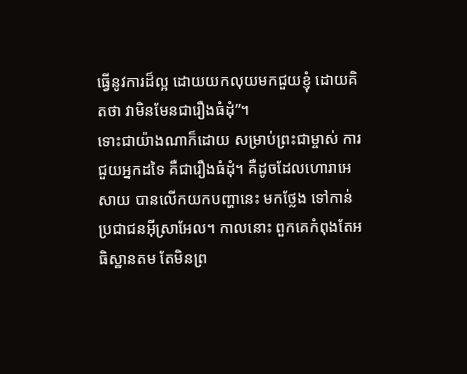ធ្វើនូវការដ៏ល្អ ដោយយកលុយមកជួយខ្ញុំ ដោយគិតថា វាមិនមែនជារឿងធំដុំ”។
ទោះជាយ៉ាងណាក៏ដោយ សម្រាប់ព្រះជាម្ចាស់ ការជួយអ្នកដទៃ គឺជារឿងធំដុំ។ គឺដូចដែលហោរាអេសាយ បានលើកយកបញ្ហានេះ មកថ្លែង ទៅកាន់ប្រជាជនអ៊ីស្រាអែល។ កាលនោះ ពួកគេកំពុងតែអធិស្ឋានតម តែមិនព្រ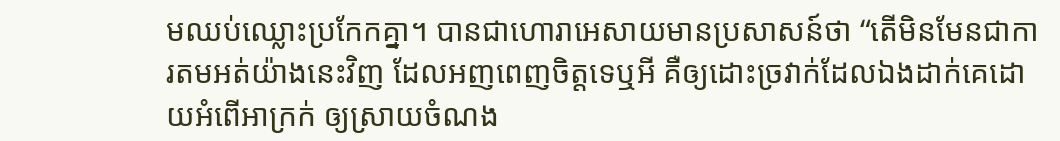មឈប់ឈ្លោះប្រកែកគ្នា។ បានជាហោរាអេសាយមានប្រសាសន៍ថា “តើមិនមែនជាការតមអត់យ៉ាងនេះវិញ ដែលអញពេញចិត្តទេឬអី គឺឲ្យដោះច្រវាក់ដែលឯងដាក់គេដោយអំពើអាក្រក់ ឲ្យស្រាយចំណង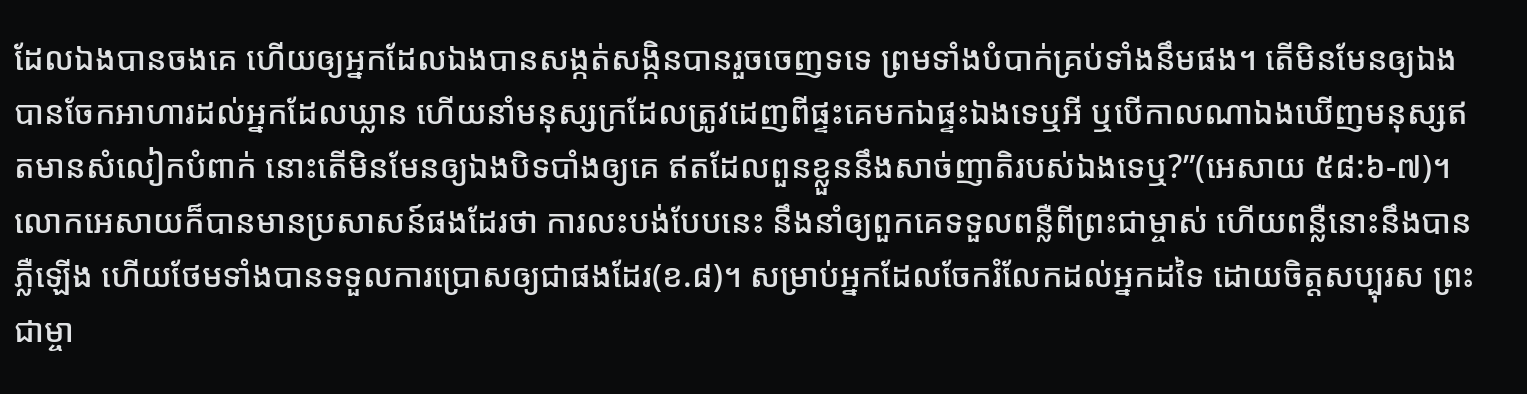ដែលឯងបានចងគេ ហើយឲ្យអ្នកដែលឯងបានសង្កត់សង្កិនបានរួចចេញទទេ ព្រមទាំងបំបាក់គ្រប់ទាំងនឹមផង។ តើមិនមែនឲ្យឯងបានចែកអាហារដល់អ្នកដែលឃ្លាន ហើយនាំមនុស្សក្រដែលត្រូវដេញពីផ្ទះគេមកឯផ្ទះឯងទេឬអី ឬបើកាលណាឯងឃើញមនុស្សឥតមានសំលៀកបំពាក់ នោះតើមិនមែនឲ្យឯងបិទបាំងឲ្យគេ ឥតដែលពួនខ្លួននឹងសាច់ញាតិរបស់ឯងទេឬ?”(អេសាយ ៥៨:៦-៧)។
លោកអេសាយក៏បានមានប្រសាសន៍ផងដែរថា ការលះបង់បែបនេះ នឹងនាំឲ្យពួកគេទទួលពន្លឺពីព្រះជាម្ចាស់ ហើយពន្លឺនោះនឹងបានភ្លឺឡើង ហើយថែមទាំងបានទទួលការប្រោសឲ្យជាផងដែរ(ខ.៨)។ សម្រាប់អ្នកដែលចែករំលែកដល់អ្នកដទៃ ដោយចិត្តសប្បុរស ព្រះជាម្ចា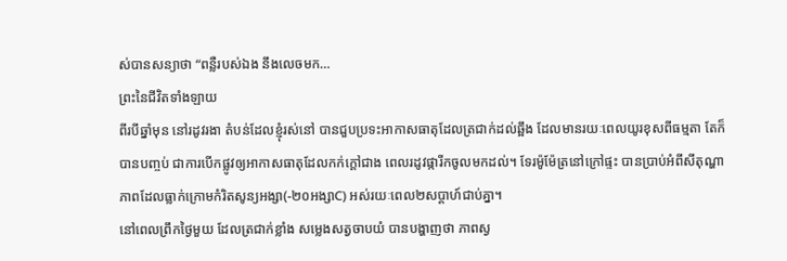ស់បានសន្យាថា “ពន្លឺរបស់ឯង នឹងលេចមក…
ព្រះនៃជីវិតទាំងឡាយ
ពីរបីឆ្នាំមុន នៅរដូវរងា តំបន់ដែលខ្ញុំរស់នៅ បានជួបប្រទះអាកាសធាតុដែលត្រជាក់ដល់ឆ្អឹង ដែលមានរយៈពេលយូរខុសពីធម្មតា តែក៏បានបញ្ចប់ ជាការបើកផ្លូវឲ្យអាកាសធាតុដែលកក់ក្តៅជាង ពេលរដូវផ្ការីកចូលមកដល់។ ទែរម៉ូម៉ែត្រនៅក្រៅផ្ទះ បានប្រាប់អំពីសីតុណ្ហាភាពដែលធ្លាក់ក្រោមកំរិតសូន្យអង្សា(-២០អង្សាC) អស់រយៈពេល២សប្តាហ៍ជាប់គ្នា។
នៅពេលព្រឹកថ្ងៃមួយ ដែលត្រជាក់ខ្លាំង សម្លេងសត្វចាបយំ បានបង្ហាញថា ភាពស្ង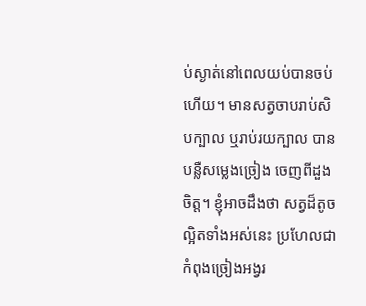ប់ស្ងាត់នៅពេលយប់បានចប់ហើយ។ មានសត្វចាបរាប់សិបក្បាល ឬរាប់រយក្បាល បានបន្លឺសម្លេងច្រៀង ចេញពីដួងចិត្ត។ ខ្ញុំអាចដឹងថា សត្វដ៏តូចល្អិតទាំងអស់នេះ ប្រហែលជាកំពុងច្រៀងអង្វរ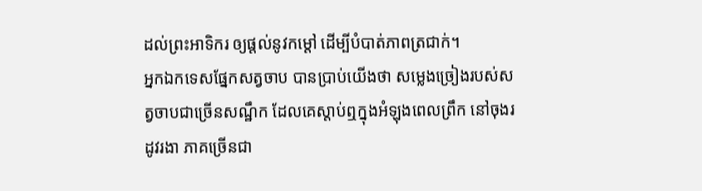ដល់ព្រះអាទិករ ឲ្យផ្តល់នូវកម្តៅ ដើម្បីបំបាត់ភាពត្រជាក់។
អ្នកឯកទេសផ្នែកសត្វចាប បានប្រាប់យើងថា សម្លេងច្រៀងរបស់សត្វចាបជាច្រើនសណ្ឋឹក ដែលគេស្តាប់ឮក្នុងអំឡុងពេលព្រឹក នៅចុងរដូវរងា ភាគច្រើនជា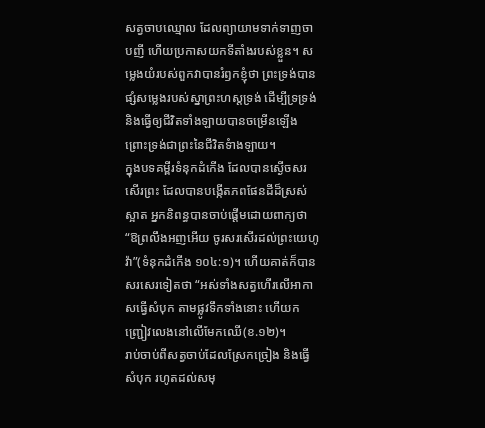សត្វចាបឈ្មោល ដែលព្យាយាមទាក់ទាញចាបញី ហើយប្រកាសយកទីតាំងរបស់ខ្លួន។ សម្លេងយំរបស់ពួកវាបានរំឭកខ្ញុំថា ព្រះទ្រង់បានផ្សំសម្លេងរបស់ស្នាព្រះហស្តទ្រង់ ដើម្បីទ្រទ្រង់ និងធ្វើឲ្យជីវិតទាំងឡាយបានចម្រើនឡើង ព្រោះទ្រង់ជាព្រះនៃជីវិតទំាងឡាយ។
ក្នុងបទគម្ពីរទំនុកដំកើង ដែលបានស្ងើចសរសើរព្រះ ដែលបានបង្កើតភពផែនដីដ៏ស្រស់ស្អាត អ្នកនិពន្ធបានចាប់ផ្តើមដោយពាក្យថា “ឱព្រលឹងអញអើយ ចូរសរសើរដល់ព្រះយេហូវ៉ា”(ទំនុកដំកើង ១០៤:១)។ ហើយគាត់ក៏បានសរសេរទៀតថា “អស់ទាំងសត្វហើរលើអាកាសធ្វើសំបុក តាមផ្លូវទឹកទាំងនោះ ហើយកញ្ជ្រៀវលេងនៅលើមែកឈើ(ខ.១២)។
រាប់ចាប់ពីសត្វចាប់ដែលស្រែកច្រៀង និងធ្វើសំបុក រហូតដល់សមុ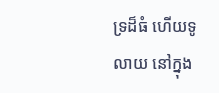ទ្រដ៏ធំ ហើយទូលាយ នៅក្នុង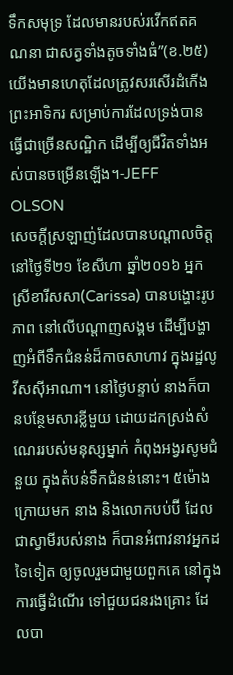ទឹកសមុទ្រ ដែលមានរបស់រវើកឥតគណនា ជាសត្វទាំងតូចទាំងធំ”(ខ.២៥) យើងមានហេតុដែលត្រូវសរសើរដំកើងព្រះអាទិករ សម្រាប់ការដែលទ្រង់បានធ្វើជាច្រើនសណ្ឋិក ដើម្បីឲ្យជីវិតទាំងអស់បានចម្រើនឡើង។-JEFF OLSON
សេចក្តីស្រឡាញ់ដែលបានបណ្តាលចិត្ត
នៅថ្ងៃទី២១ ខែសីហា ឆ្នាំ២០១៦ អ្នកស្រីខារីសសា(Carissa) បានបង្ហោះរូបភាព នៅលើបណ្តាញសង្គម ដើម្បីបង្ហាញអំពីទឹកជំនន់ដ៏កាចសាហាវ ក្នុងរដ្ឋលូវីសស៊ីអាណា។ នៅថ្ងៃបន្ទាប់ នាងក៏បានបន្ថែមសារខ្លីមួយ ដោយដកស្រង់សំណេររបស់មនុស្សម្នាក់ កំពុងអង្វរសូមជំនួយ ក្នុងតំបន់ទឹកជំនន់នោះ។ ៥ម៉ោងក្រោយមក នាង និងលោកបប់ប៊ី ដែលជាស្វាមីរបស់នាង ក៏បានអំពាវនាវអ្នកដទៃទៀត ឲ្យចូលរួមជាមួយពួកគេ នៅក្នុងការធ្វើដំណើរ ទៅជួយជនរងគ្រោះ ដែលបា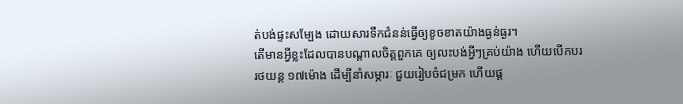ត់បង់ផ្ទះសម្បែង ដោយសារទឹកជំនន់ធ្វើឲ្យខូចខាតយ៉ាងធ្ងន់ធ្ងរ។
តើមានអ្វីខ្លះដែលបានបណ្តាលចិត្តពួកគេ ឲ្យលះបង់អ្វីៗគ្រប់យ៉ាង ហើយបើកបររថយន្ត ១៧ម៉ោង ដើម្បីនាំសម្ភារៈ ជួយរៀបចំជម្រក ហើយផ្ត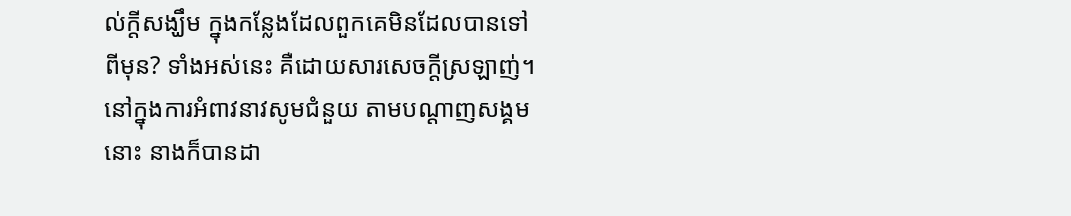ល់ក្តីសង្ឃឹម ក្នុងកន្លែងដែលពួកគេមិនដែលបានទៅពីមុន? ទាំងអស់នេះ គឺដោយសារសេចក្តីស្រឡាញ់។
នៅក្នុងការអំពាវនាវសូមជំនួយ តាមបណ្តាញសង្គមនោះ នាងក៏បានដា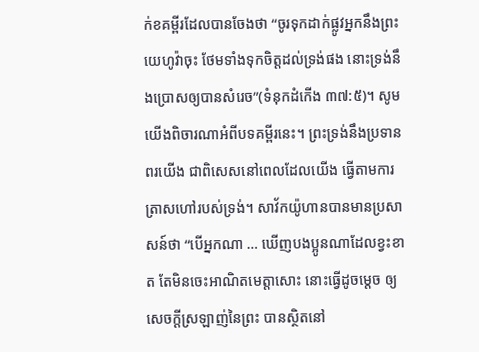ក់ខគម្ពីរដែលបានចែងថា “ចូរទុកដាក់ផ្លូវអ្នកនឹងព្រះយេហូវ៉ាចុះ ថែមទាំងទុកចិត្តដល់ទ្រង់ផង នោះទ្រង់នឹងប្រោសឲ្យបានសំរេច”(ទំនុកដំកើង ៣៧:៥)។ សូមយើងពិចារណាអំពីបទគម្ពីរនេះ។ ព្រះទ្រង់នឹងប្រទានពរយើង ជាពិសេសនៅពេលដែលយើង ធ្វើតាមការត្រាសហៅរបស់ទ្រង់។ សាវ័កយ៉ូហានបានមានប្រសាសន៍ថា “បើអ្នកណា … ឃើញបងប្អូនណាដែលខ្វះខាត តែមិនចេះអាណិតមេត្តាសោះ នោះធ្វើដូចម្តេច ឲ្យសេចក្តីស្រឡាញ់នៃព្រះ បានស្ថិតនៅ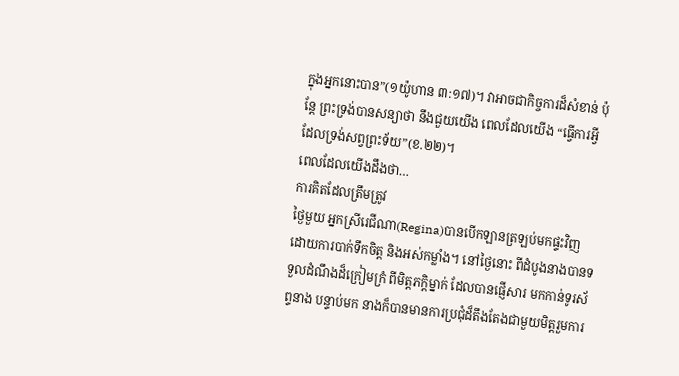ក្នុងអ្នកនោះបាន”(១យ៉ូហាន ៣:១៧)។ វាអាចជាកិច្ចការដ៏សំខាន់ ប៉ុន្តែ ព្រះទ្រង់បានសន្យាថា នឹងជួយយើង ពេលដែលយើង “ធ្វើការអ្វីដែលទ្រង់សព្វព្រះទ័យ”(ខ.២២)។
ពេលដែលយើងដឹងថា…
ការគិតដែលត្រឹមត្រូវ
ថ្ងៃមួយ អ្នកស្រីរេជីណា(Regina)បានបើកឡានត្រឡប់មកផ្ទះវិញ ដោយការបាក់ទឹកចិត្ត និងអស់កម្លាំង។ នៅថ្ងៃនោះ ពីដំបូងនាងបានទទួលដំណឹងដ៏ក្រៀមក្រំ ពីមិត្តភក្តិម្នាក់ ដែលបានផ្ញើសារ មកកាន់ទូរស័ព្ទនាង បន្ទាប់មក នាងក៏បានមានការប្រជុំដ៏តឹងតែងជាមួយមិត្តរួមការ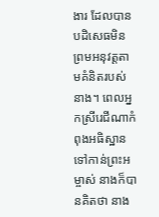ងារ ដែលបានបដិសេធមិនព្រមអនុវត្តតាមគំនិតរបស់នាង។ ពេលអ្នកស្រីរេជីណាកំពុងអធិស្ឋានទៅកាន់ព្រះអម្ចាស់ នាងក៏បានគិតថា នាង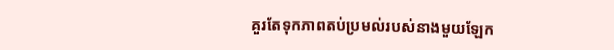គួរតែទុកភាពតប់ប្រមល់របស់នាងមួយឡែក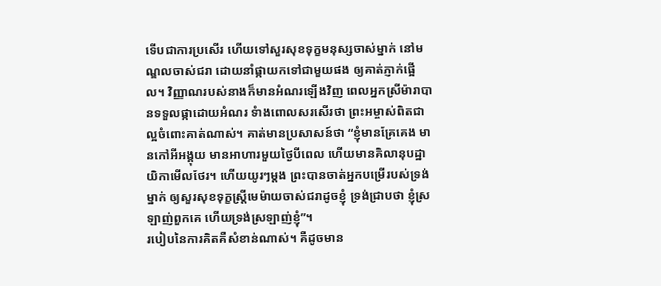ទើបជាការប្រសើរ ហើយទៅសួរសុខទុក្ខមនុស្សចាស់ម្នាក់ នៅមណ្ឌលចាស់ជរា ដោយនាំផ្កាយកទៅជាមួយផង ឲ្យគាត់ភ្ញាក់ផ្អើល។ វិញ្ញាណរបស់នាងក៏មានអំណរឡើងវិញ ពេលអ្នកស្រីម៉ារាបានទទួលផ្កាដោយអំណរ ទំាងពោលសរសើរថា ព្រះអម្ចាស់ពិតជាល្អចំពោះគាត់ណាស់។ គាត់មានប្រសាសន៍ថា “ខ្ញុំមានគ្រែគេង មានកៅអីអង្គុយ មានអាហារមួយថ្ងៃបីពេល ហើយមានគិលានុបដ្ឋាយិកាមើលថែរ។ ហើយយូរៗម្តង ព្រះបានចាត់អ្នកបម្រើរបស់ទ្រង់ម្នាក់ ឲ្យសួរសុខទុក្ខស្រ្តីមេម៉ាយចាស់ជរាដូចខ្ញុំ ទ្រង់ជ្រាបថា ខ្ញុំស្រឡាញ់ពួកគេ ហើយទ្រង់ស្រឡាញ់ខ្ញុំ”។
របៀបនៃការគិតគឺសំខាន់ណាស់។ គឺដូចមាន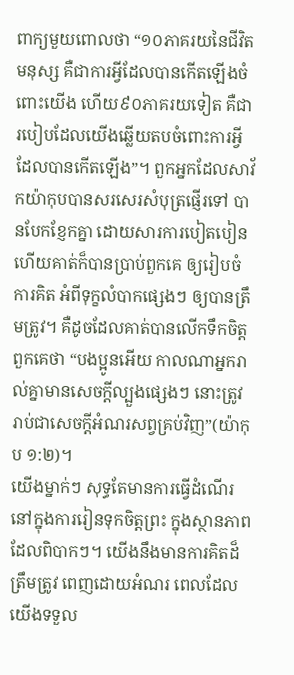ពាក្យមួយពោលថា “១០ភាគរយនៃជីវិតមនុស្ស គឺជាការអ្វីដែលបានកើតឡើងចំពោះយើង ហើយ៩០ភាគរយទៀត គឺជារបៀបដែលយើងឆ្លើយតបចំពោះការអ្វីដែលបានកើតឡើង”។ ពួកអ្នកដែលសាវ័កយ៉ាកុបបានសរសេរសំបុត្រផ្ញើរទៅ បានបែកខ្ញែកគ្នា ដោយសារការបៀតបៀន ហើយគាត់ក៏បានប្រាប់ពួកគេ ឲ្យរៀបចំការគិត អំពីទុក្ខលំបាកផ្សេងៗ ឲ្យបានត្រឹមត្រូវ។ គឺដូចដែលគាត់បានលើកទឹកចិត្តពួកគេថា “បងប្អូនអើយ កាលណាអ្នករាល់គ្នាមានសេចក្តីល្បួងផ្សេងៗ នោះត្រូវរាប់ជាសេចក្តីអំណរសព្វគ្រប់វិញ”(យ៉ាកុប ១:២)។
យើងម្នាក់ៗ សុទ្ធតែមានការធ្វើដំណើរ នៅក្នុងការរៀនទុកចិត្តព្រះ ក្នុងស្ថានភាពដែលពិបាកៗ។ យើងនឹងមានការគិតដ៏ត្រឹមត្រូវ ពេញដោយអំណរ ពេលដែលយើងទទួល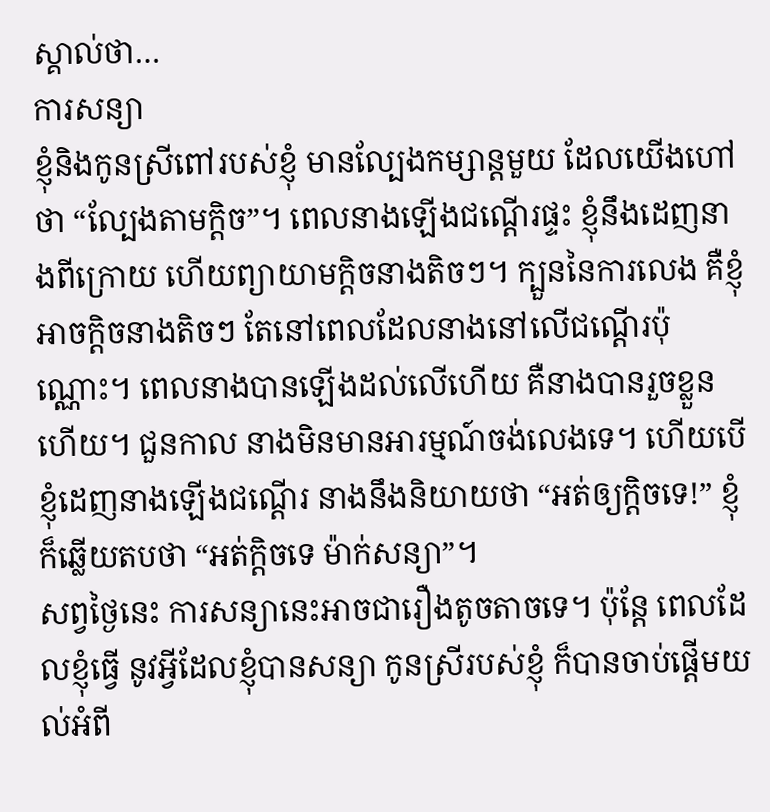ស្គាល់ថា…
ការសន្យា
ខ្ញុំនិងកូនស្រីពៅរបស់ខ្ញុំ មានល្បែងកម្សាន្តមួយ ដែលយើងហៅថា “ល្បែងតាមក្តិច”។ ពេលនាងឡើងជណ្តើរផ្ទះ ខ្ញុំនឹងដេញនាងពីក្រោយ ហើយព្យាយាមក្តិចនាងតិចៗ។ ក្បួននៃការលេង គឺខ្ញុំអាចក្តិចនាងតិចៗ តែនៅពេលដែលនាងនៅលើជណ្តើរប៉ុណ្ណោះ។ ពេលនាងបានឡើងដល់លើហើយ គឺនាងបានរួចខ្លួនហើយ។ ជួនកាល នាងមិនមានអារម្មណ៍ចង់លេងទេ។ ហើយបើខ្ញុំដេញនាងឡើងជណ្តើរ នាងនឹងនិយាយថា “អត់ឲ្យក្តិចទេ!” ខ្ញុំក៏ឆ្លើយតបថា “អត់ក្តិចទេ ម៉ាក់សន្យា”។
សព្វថ្ងៃនេះ ការសន្យានេះអាចជារឿងតូចតាចទេ។ ប៉ុន្តែ ពេលដែលខ្ញុំធ្វើ នូវអ្វីដែលខ្ញុំបានសន្យា កូនស្រីរបស់ខ្ញុំ ក៏បានចាប់ផ្តើមយល់អំពី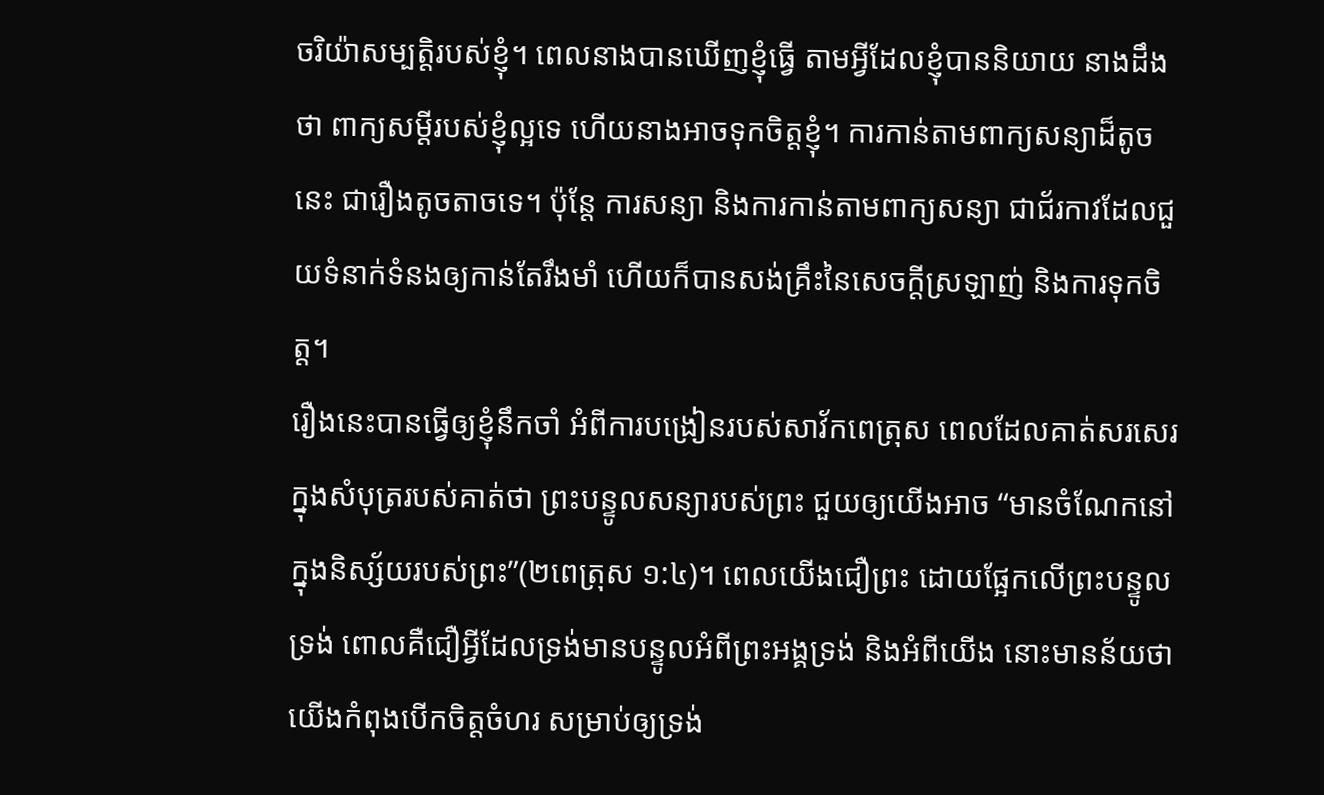ចរិយ៉ាសម្បត្តិរបស់ខ្ញុំ។ ពេលនាងបានឃើញខ្ញុំធ្វើ តាមអ្វីដែលខ្ញុំបាននិយាយ នាងដឹងថា ពាក្យសម្តីរបស់ខ្ញុំល្អទេ ហើយនាងអាចទុកចិត្តខ្ញុំ។ ការកាន់តាមពាក្យសន្យាដ៏តូចនេះ ជារឿងតូចតាចទេ។ ប៉ុន្តែ ការសន្យា និងការកាន់តាមពាក្យសន្យា ជាជ័រកាវដែលជួយទំនាក់ទំនងឲ្យកាន់តែរឹងមាំ ហើយក៏បានសង់គ្រឹះនៃសេចក្តីស្រឡាញ់ និងការទុកចិត្ត។
រឿងនេះបានធ្វើឲ្យខ្ញុំនឹកចាំ អំពីការបង្រៀនរបស់សាវ័កពេត្រុស ពេលដែលគាត់សរសេរក្នុងសំបុត្ររបស់គាត់ថា ព្រះបន្ទូលសន្យារបស់ព្រះ ជួយឲ្យយើងអាច “មានចំណែកនៅក្នុងនិស្ស័យរបស់ព្រះ”(២ពេត្រុស ១:៤)។ ពេលយើងជឿព្រះ ដោយផ្អែកលើព្រះបន្ទូលទ្រង់ ពោលគឺជឿអ្វីដែលទ្រង់មានបន្ទូលអំពីព្រះអង្គទ្រង់ និងអំពីយើង នោះមានន័យថា យើងកំពុងបើកចិត្តចំហរ សម្រាប់ឲ្យទ្រង់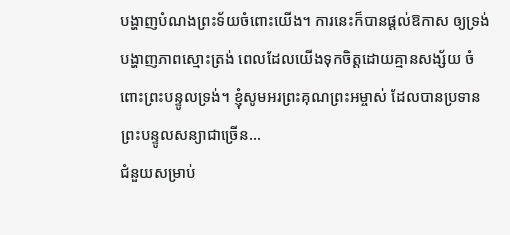បង្ហាញបំណងព្រះទ័យចំពោះយើង។ ការនេះក៏បានផ្តល់ឱកាស ឲ្យទ្រង់បង្ហាញភាពស្មោះត្រង់ ពេលដែលយើងទុកចិត្តដោយគ្មានសង្ស័យ ចំពោះព្រះបន្ទូលទ្រង់។ ខ្ញុំសូមអរព្រះគុណព្រះអម្ចាស់ ដែលបានប្រទានព្រះបន្ទូលសន្យាជាច្រើន…
ជំនួយសម្រាប់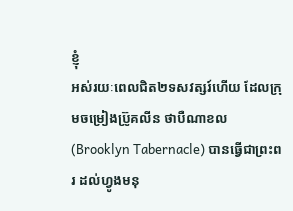ខ្ញុំ
អស់រយៈពេលជិត២ទសវត្សរ៍ហើយ ដែលក្រុមចម្រៀងប្រ៊ូគលីន ថាបឺណាខល(Brooklyn Tabernacle) បានធ្វើជាព្រះពរ ដល់ហ្វូងមនុ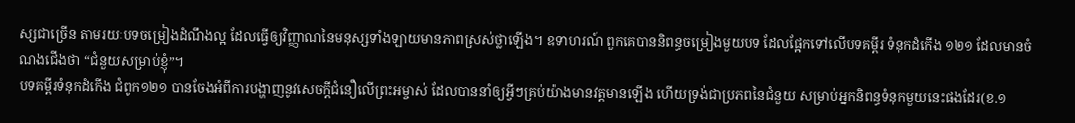ស្សជាច្រើន តាមរយៈបទចម្រៀងដំណឹងល្អ ដែលធ្វើឲ្យវិញ្ញាណនៃមនុស្សទាំងឡាយមានភាពស្រស់ថ្លាឡើង។ ឧទាហរណ៍ ពួកគេបាននិពន្ធចម្រៀងមួយបទ ដែលផ្អែកទៅលើបទគម្ពីរ ទំនុកដំកើង ១២១ ដែលមានចំណងជើងថា “ជំនួយសម្រាប់ខ្ញុំ”។
បទគម្ពីរទំនុកដំកើង ជំពូក១២១ បានចែងអំពីការបង្ហាញនូវសេចក្តីជំនឿលើព្រះអម្ចាស់ ដែលបាននាំឲ្យអ្វីៗគ្រប់យ៉ាងមានវត្តមានឡើង ហើយទ្រង់ជាប្រភពនៃជំនួយ សម្រាប់អ្នកនិពន្ធទំនុកមួយនេះផងដែរ(ខ.១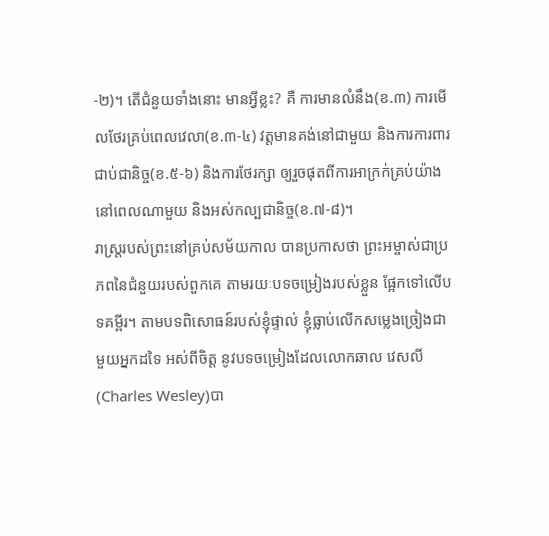-២)។ តើជំនួយទាំងនោះ មានអ្វីខ្លះ? គឺ ការមានលំនឹង(ខ.៣) ការមើលថែរគ្រប់ពេលវេលា(ខ.៣-៤) វត្តមានគង់នៅជាមួយ និងការការពារជាប់ជានិច្ច(ខ.៥-៦) និងការថែរក្សា ឲ្យរួចផុតពីការអាក្រក់គ្រប់យ៉ាង នៅពេលណាមួយ និងអស់កល្បជានិច្ច(ខ.៧-៨)។
រាស្រ្តរបស់ព្រះនៅគ្រប់សម័យកាល បានប្រកាសថា ព្រះអម្ចាស់ជាប្រភពនៃជំនួយរបស់ពួកគេ តាមរយៈបទចម្រៀងរបស់ខ្លួន ផ្អែកទៅលើបទគម្ពីរ។ តាមបទពិសោធន៍របស់ខ្ញុំផ្ទាល់ ខ្ញុំធ្លាប់លើកសម្លេងច្រៀងជាមួយអ្នកដទៃ អស់ពីចិត្ត នូវបទចម្រៀងដែលលោកឆាល វេសលី(Charles Wesley)បា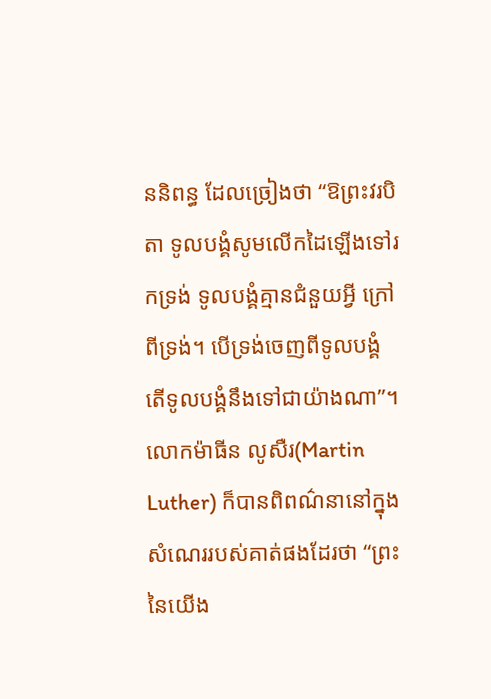ននិពន្ធ ដែលច្រៀងថា “ឱព្រះវរបិតា ទូលបង្គំសូមលើកដៃឡើងទៅរកទ្រង់ ទូលបង្គំគ្មានជំនួយអ្វី ក្រៅពីទ្រង់។ បើទ្រង់ចេញពីទូលបង្គំ តើទូលបង្គំនឹងទៅជាយ៉ាងណា”។ លោកម៉ាធីន លូសឺរ(Martin Luther) ក៏បានពិពណ៌នានៅក្នុងសំណេររបស់គាត់ផងដែរថា “ព្រះនៃយើង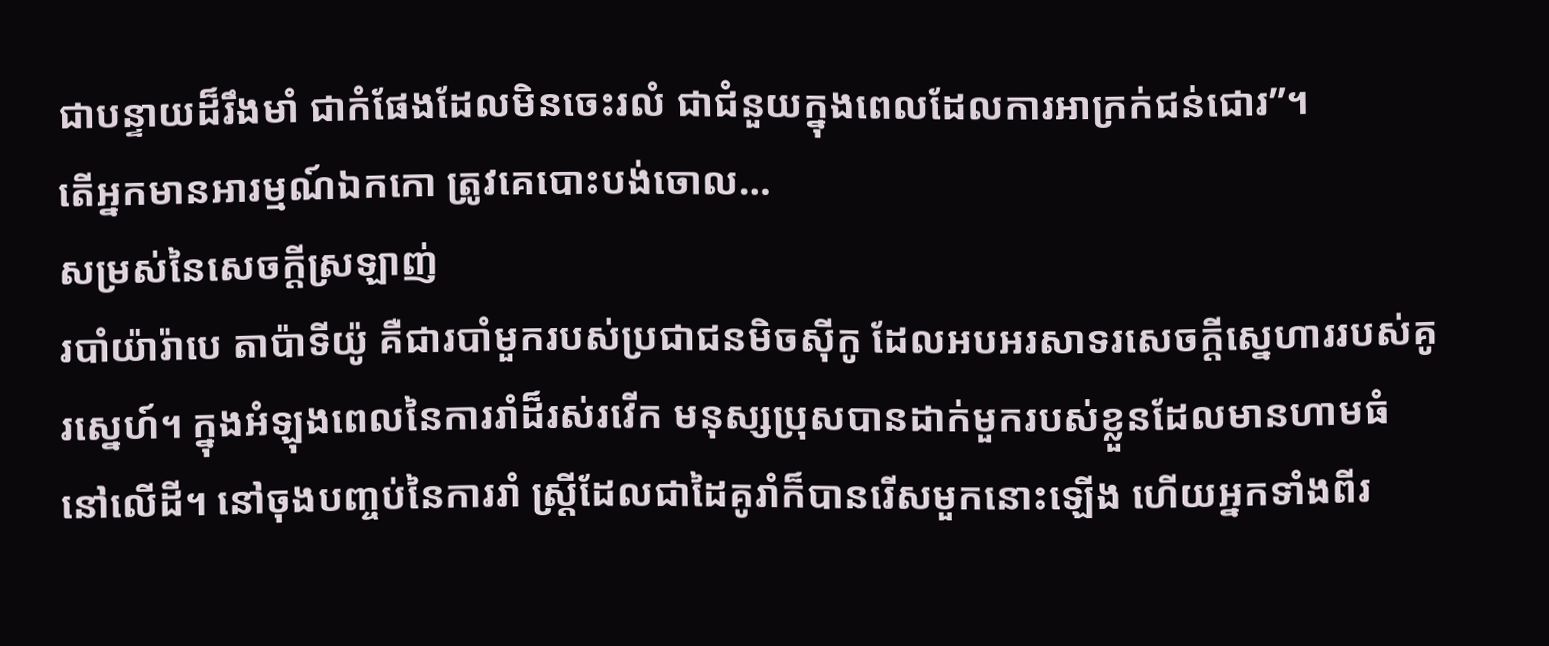ជាបន្ទាយដ៏រឹងមាំ ជាកំផែងដែលមិនចេះរលំ ជាជំនួយក្នុងពេលដែលការអាក្រក់ជន់ជោរ”។
តើអ្នកមានអារម្មណ៍ឯកកោ ត្រូវគេបោះបង់ចោល…
សម្រស់នៃសេចក្តីស្រឡាញ់
របាំយ៉ារ៉ាបេ តាប៉ាទីយ៉ូ គឺជារបាំមួករបស់ប្រជាជនមិចស៊ីកូ ដែលអបអរសាទរសេចក្តីស្នេហាររបស់គូរស្នេហ៍។ ក្នុងអំឡុងពេលនៃការរាំដ៏រស់រវើក មនុស្សប្រុសបានដាក់មួករបស់ខ្លួនដែលមានហាមធំ នៅលើដី។ នៅចុងបញ្ចប់នៃការរាំ ស្រ្តីដែលជាដៃគូរាំក៏បានរើសមួកនោះឡើង ហើយអ្នកទាំងពីរ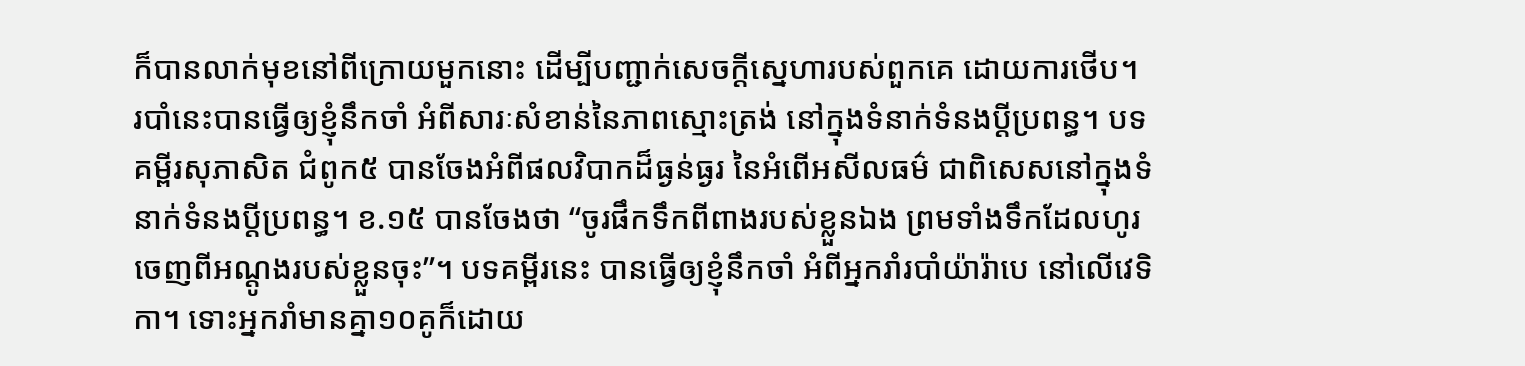ក៏បានលាក់មុខនៅពីក្រោយមួកនោះ ដើម្បីបញ្ជាក់សេចក្តីស្នេហារបស់ពួកគេ ដោយការថើប។
របាំនេះបានធ្វើឲ្យខ្ញុំនឹកចាំ អំពីសារៈសំខាន់នៃភាពស្មោះត្រង់ នៅក្នុងទំនាក់ទំនងប្តីប្រពន្ធ។ បទគម្ពីរសុភាសិត ជំពូក៥ បានចែងអំពីផលវិបាកដ៏ធ្ងន់ធ្ងរ នៃអំពើអសីលធម៌ ជាពិសេសនៅក្នុងទំនាក់ទំនងប្តីប្រពន្ធ។ ខ.១៥ បានចែងថា “ចូរផឹកទឹកពីពាងរបស់ខ្លួនឯង ព្រមទាំងទឹកដែលហូរចេញពីអណ្តូងរបស់ខ្លួនចុះ”។ បទគម្ពីរនេះ បានធ្វើឲ្យខ្ញុំនឹកចាំ អំពីអ្នករាំរបាំយ៉ារ៉ាបេ នៅលើវេទិកា។ ទោះអ្នករាំមានគ្នា១០គូក៏ដោយ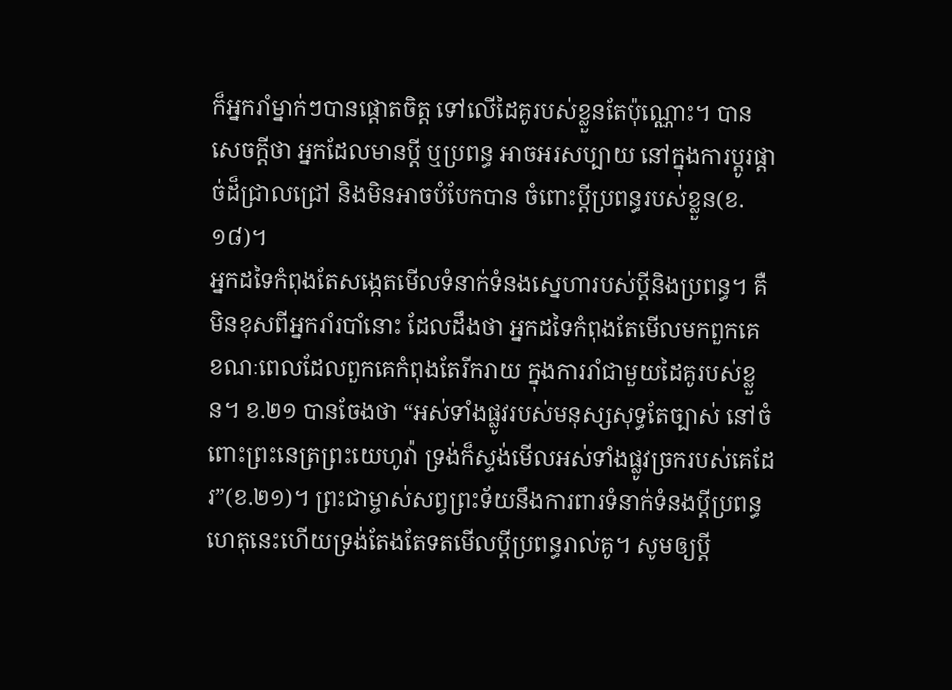ក៏អ្នករាំម្នាក់ៗបានផ្តោតចិត្ត ទៅលើដៃគូរបស់ខ្លួនតែប៉ុណ្ណោះ។ បានសេចក្តីថា អ្នកដែលមានប្តី ឬប្រពន្ធ អាចអរសប្បាយ នៅក្នុងការប្តូរផ្តាច់ដ៏ជ្រាលជ្រៅ និងមិនអាចបំបែកបាន ចំពោះប្តីប្រពន្ធរបស់ខ្លួន(ខ.១៨)។
អ្នកដទៃកំពុងតែសង្កេតមើលទំនាក់ទំនងស្នេហារបស់ប្តីនិងប្រពន្ធ។ គឺមិនខុសពីអ្នករាំរបាំនោះ ដែលដឹងថា អ្នកដទៃកំពុងតែមើលមកពួកគេ ខណៈពេលដែលពួកគេកំពុងតែរីករាយ ក្នុងការរាំជាមួយដៃគូរបស់ខ្លួន។ ខ.២១ បានចែងថា “អស់ទាំងផ្លូវរបស់មនុស្សសុទ្ធតែច្បាស់ នៅចំពោះព្រះនេត្រព្រះយេហូវ៉ា ទ្រង់ក៏ស្ទង់មើលអស់ទាំងផ្លូវច្រករបស់គេដែរ”(ខ.២១)។ ព្រះជាម្ចាស់សព្វព្រះទ័យនឹងការពារទំនាក់ទំនងប្តីប្រពន្ធ ហេតុនេះហើយទ្រង់តែងតែទតមើលប្តីប្រពន្ធរាល់គូ។ សូមឲ្យប្តី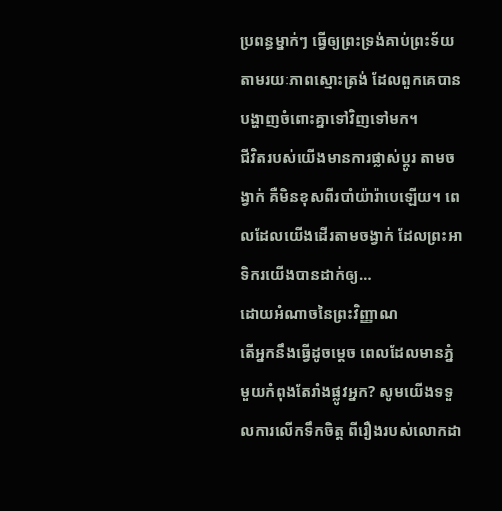ប្រពន្ធម្នាក់ៗ ធ្វើឲ្យព្រះទ្រង់គាប់ព្រះទ័យ តាមរយៈភាពស្មោះត្រង់ ដែលពួកគេបានបង្ហាញចំពោះគ្នាទៅវិញទៅមក។
ជីវិតរបស់យើងមានការផ្លាស់ប្តូរ តាមចង្វាក់ គឺមិនខុសពីរបាំយ៉ារ៉ាបេឡើយ។ ពេលដែលយើងដើរតាមចង្វាក់ ដែលព្រះអាទិករយើងបានដាក់ឲ្យ…
ដោយអំណាចនៃព្រះវិញ្ញាណ
តើអ្នកនឹងធ្វើដូចម្តេច ពេលដែលមានភ្នំមួយកំពុងតែរាំងផ្លូវអ្នក? សូមយើងទទួលការលើកទឹកចិត្ត ពីរឿងរបស់លោកដា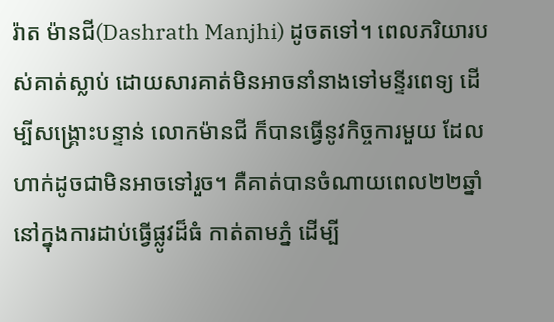រ៉ាត ម៉ានជី(Dashrath Manjhi) ដូចតទៅ។ ពេលភរិយារបស់គាត់ស្លាប់ ដោយសារគាត់មិនអាចនាំនាងទៅមន្ទីរពេទ្យ ដើម្បីសង្រ្គោះបន្ទាន់ លោកម៉ានជី ក៏បានធ្វើនូវកិច្ចការមួយ ដែលហាក់ដូចជាមិនអាចទៅរួច។ គឺគាត់បានចំណាយពេល២២ឆ្នាំ នៅក្នុងការដាប់ធ្វើផ្លូវដ៏ធំ កាត់តាមភ្នំ ដើម្បី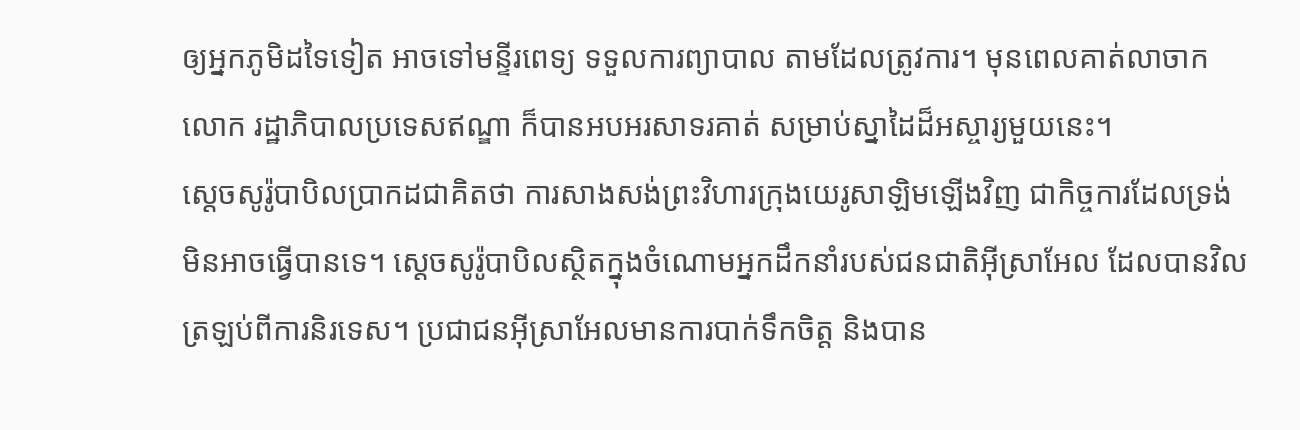ឲ្យអ្នកភូមិដទៃទៀត អាចទៅមន្ទីរពេទ្យ ទទួលការព្យាបាល តាមដែលត្រូវការ។ មុនពេលគាត់លាចាកលោក រដ្ឋាភិបាលប្រទេសឥណ្ឌា ក៏បានអបអរសាទរគាត់ សម្រាប់ស្នាដៃដ៏អស្ចារ្យមួយនេះ។
ស្តេចសូរ៉ូបាបិលប្រាកដជាគិតថា ការសាងសង់ព្រះវិហារក្រុងយេរូសាឡិមឡើងវិញ ជាកិច្ចការដែលទ្រង់មិនអាចធ្វើបានទេ។ ស្តេចសូរ៉ូបាបិលស្ថិតក្នុងចំណោមអ្នកដឹកនាំរបស់ជនជាតិអ៊ីស្រាអែល ដែលបានវិលត្រឡប់ពីការនិរទេស។ ប្រជាជនអ៊ីស្រាអែលមានការបាក់ទឹកចិត្ត និងបាន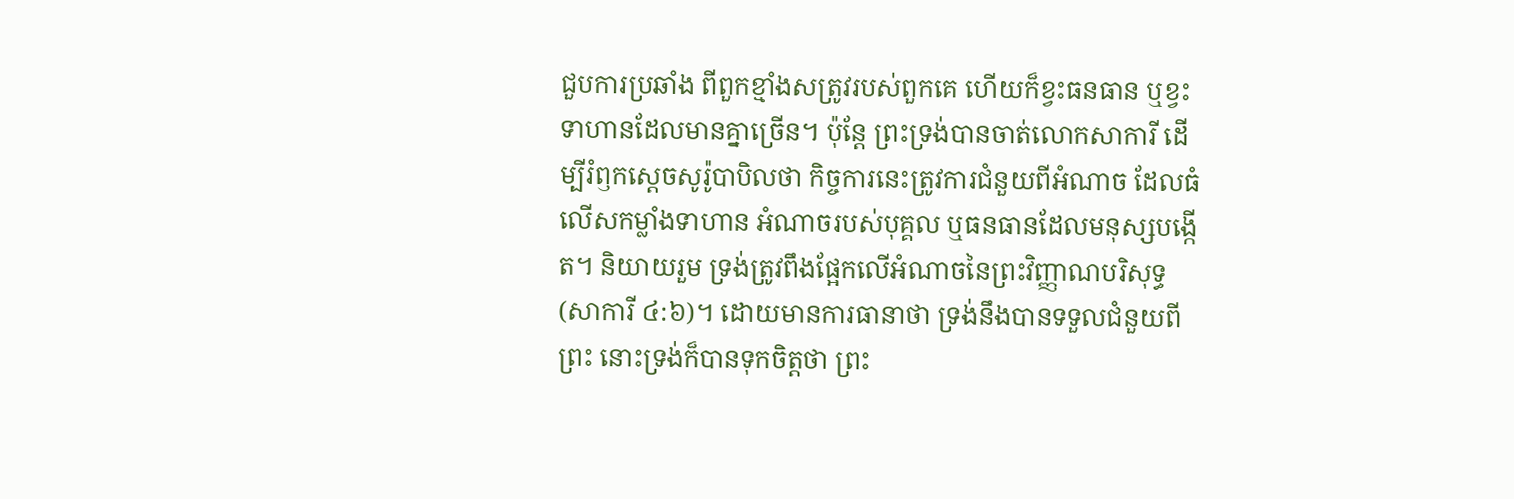ជួបការប្រឆាំង ពីពួកខ្មាំងសត្រូវរបស់ពួកគេ ហើយក៏ខ្វះធនធាន ឬខ្វះទាហានដែលមានគ្នាច្រើន។ ប៉ុន្តែ ព្រះទ្រង់បានចាត់លោកសាការី ដើម្បីរំឭកស្តេចសូរ៉ូបាបិលថា កិច្ចការនេះត្រូវការជំនួយពីអំណាច ដែលធំលើសកម្លាំងទាហាន អំណាចរបស់បុគ្គល ឬធនធានដែលមនុស្សបង្កើត។ និយាយរួម ទ្រង់ត្រូវពឹងផ្អែកលើអំណាចនៃព្រះវិញ្ញាណបរិសុទ្ធ(សាការី ៤:៦)។ ដោយមានការធានាថា ទ្រង់នឹងបានទទួលជំនួយពីព្រះ នោះទ្រង់ក៏បានទុកចិត្តថា ព្រះ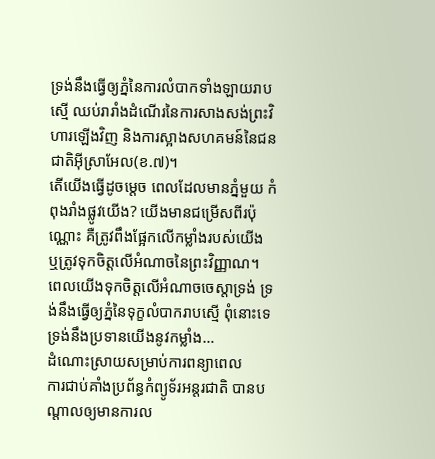ទ្រង់នឹងធ្វើឲ្យភ្នំនៃការលំបាកទាំងឡាយរាបស្មើ ឈប់រារាំងដំណើរនៃការសាងសង់ព្រះវិហារឡើងវិញ និងការស្អាងសហគមន៍នៃជនជាតិអ៊ីស្រាអែល(ខ.៧)។
តើយើងធ្វើដូចម្តេច ពេលដែលមានភ្នំមួយ កំពុងរាំងផ្លូវយើង? យើងមានជម្រើសពីរប៉ុណ្ណោះ គឺត្រូវពឹងផ្អែកលើកម្លាំងរបស់យើង ឬត្រូវទុកចិត្តលើអំណាចនៃព្រះវិញ្ញាណ។ ពេលយើងទុកចិត្តលើអំណាចចេស្តាទ្រង់ ទ្រង់នឹងធ្វើឲ្យភ្នំនៃទុក្ខលំបាករាបស្មើ ពុំនោះទេ ទ្រង់នឹងប្រទានយើងនូវកម្លាំង…
ដំណោះស្រាយសម្រាប់ការពន្យាពេល
ការជាប់គាំងប្រព័ន្ធកំព្យូទ័រអន្តរជាតិ បានបណ្តាលឲ្យមានការល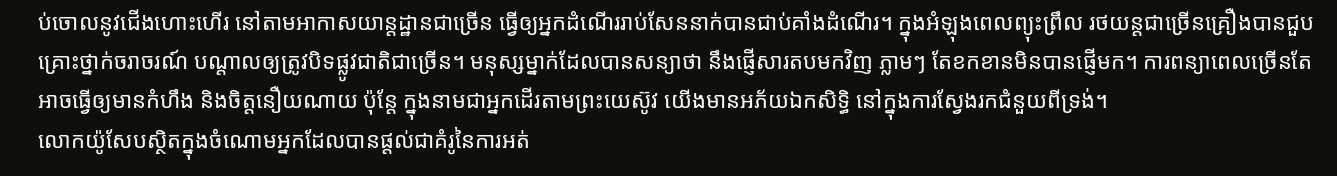ប់ចោលនូវជើងហោះហើរ នៅតាមអាកាសយាន្តដ្ឋានជាច្រើន ធ្វើឲ្យអ្នកដំណើររាប់សែននាក់បានជាប់គាំងដំណើរ។ ក្នុងអំឡុងពេលព្យុះព្រឹល រថយន្តជាច្រើនគ្រឿងបានជួបគ្រោះថ្នាក់ចរាចរណ៍ បណ្តាលឲ្យត្រូវបិទផ្លូវជាតិជាច្រើន។ មនុស្សម្នាក់ដែលបានសន្យាថា នឹងផ្ញើសារតបមកវិញ ភ្លាមៗ តែខកខានមិនបានផ្ញើមក។ ការពន្យាពេលច្រើនតែអាចធ្វើឲ្យមានកំហឹង និងចិត្តនឿយណាយ ប៉ុន្តែ ក្នុងនាមជាអ្នកដើរតាមព្រះយេស៊ូវ យើងមានអភ័យឯកសិទ្ធិ នៅក្នុងការស្វែងរកជំនួយពីទ្រង់។
លោកយ៉ូសែបស្ថិតក្នុងចំណោមអ្នកដែលបានផ្តល់ជាគំរូនៃការអត់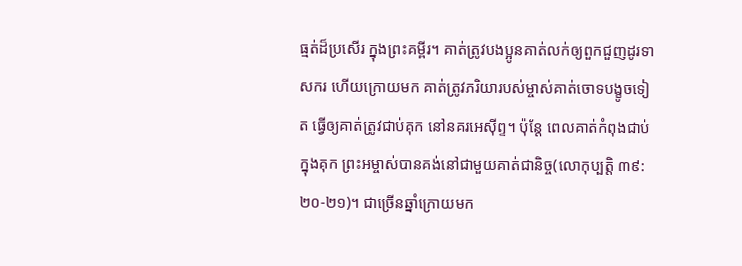ធ្មត់ដ៏ប្រសើរ ក្នុងព្រះគម្ពីរ។ គាត់ត្រូវបងប្អូនគាត់លក់ឲ្យពួកជួញដូរទាសករ ហើយក្រោយមក គាត់ត្រូវភរិយារបស់ម្ចាស់គាត់ចោទបង្ខូចទៀត ធ្វើឲ្យគាត់ត្រូវជាប់គុក នៅនគរអេស៊ីព្ទ។ ប៉ុន្តែ ពេលគាត់កំពុងជាប់ក្នុងគុក ព្រះអម្ចាស់បានគង់នៅជាមួយគាត់ជានិច្ច(លោកុប្បត្តិ ៣៩:២០-២១)។ ជាច្រើនឆ្នាំក្រោយមក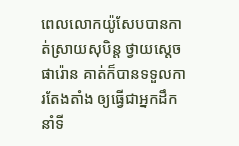ពេលលោកយ៉ូសែបបានកាត់ស្រាយសុបិន្ត ថ្វាយស្តេចផារ៉ោន គាត់ក៏បានទទួលការតែងតាំង ឲ្យធ្វើជាអ្នកដឹកនាំទី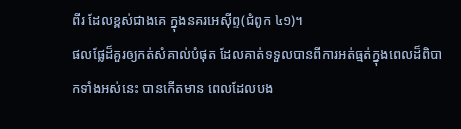ពីរ ដែលខ្ពស់ជាងគេ ក្នុងនគរអេស៊ីព្ទ(ជំពូក ៤១)។
ផលផ្លែដ៏គួរឲ្យកត់សំគាល់បំផុត ដែលគាត់ទទួលបានពីការអត់ធ្មត់ក្នុងពេលដ៏ពិបាកទាំងអស់នេះ បានកើតមាន ពេលដែលបង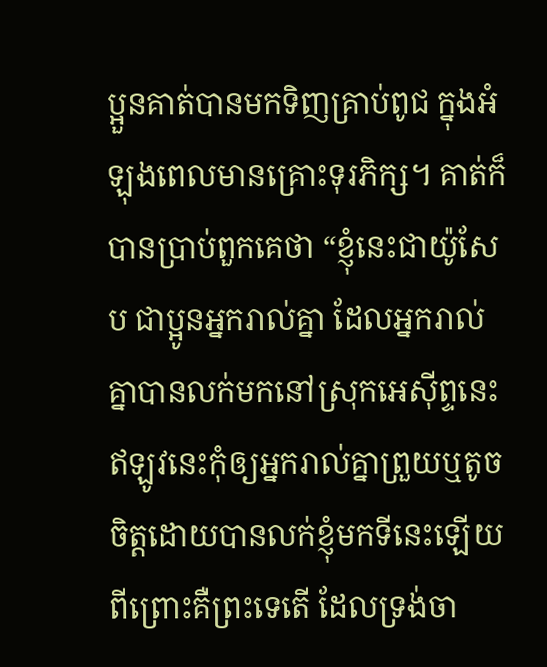ប្អួនគាត់បានមកទិញគ្រាប់ពូជ ក្នុងអំឡុងពេលមានគ្រោះទុរភិក្ស។ គាត់ក៏បានប្រាប់ពួកគេថា “ខ្ញុំនេះជាយ៉ូសែប ជាប្អូនអ្នករាល់គ្នា ដែលអ្នករាល់គ្នាបានលក់មកនៅស្រុកអេស៊ីព្ទនេះ ឥឡូវនេះកុំឲ្យអ្នករាល់គ្នាព្រួយឬតូចចិត្តដោយបានលក់ខ្ញុំមកទីនេះឡើយ ពីព្រោះគឺព្រះទេតើ ដែលទ្រង់ចា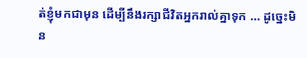ត់ខ្ញុំមកជាមុន ដើម្បីនឹងរក្សាជីវិតអ្នករាល់គ្នាទុក … ដូច្នេះមិន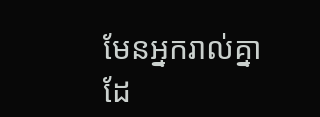មែនអ្នករាល់គ្នាដែ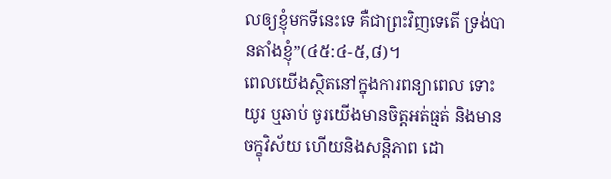លឲ្យខ្ញុំមកទីនេះទេ គឺជាព្រះវិញទេតើ ទ្រង់បានតាំងខ្ញុំ”(៤៥:៤-៥,៨)។
ពេលយើងស្ថិតនៅក្នុងការពន្យាពេល ទោះយូរ ឬឆាប់ ចូរយើងមានចិត្តអត់ធ្មត់ និងមានចក្ខុវិស័យ ហើយនិងសន្តិភាព ដោ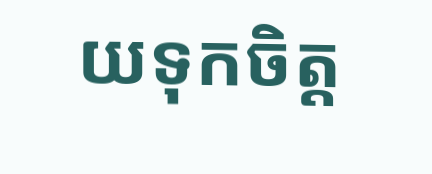យទុកចិត្ត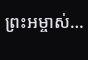ព្រះអម្ចាស់…